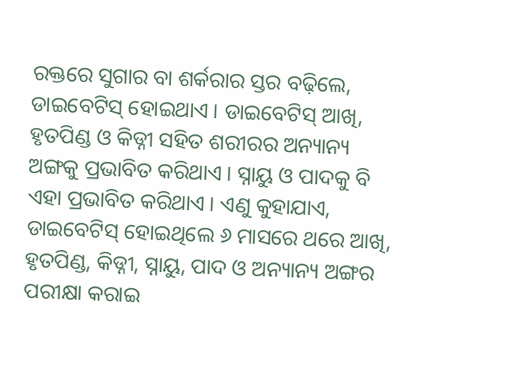ରକ୍ତରେ ସୁଗାର ବା ଶର୍କରାର ସ୍ତର ବଢ଼ିଲେ, ଡାଇବେଟିସ୍ ହୋଇଥାଏ। ଡାଇବେଟିସ୍ ଆଖି, ହୃତପିଣ୍ଡ ଓ କିଡ୍ନୀ ସହିତ ଶରୀରର ଅନ୍ୟାନ୍ୟ ଅଙ୍ଗକୁ ପ୍ରଭାବିତ କରିଥାଏ। ସ୍ନାୟୁ ଓ ପାଦକୁ ବି ଏହା ପ୍ରଭାବିତ କରିଥାଏ। ଏଣୁ କୁହାଯାଏ, ଡାଇବେଟିସ୍ ହୋଇଥିଲେ ୬ ମାସରେ ଥରେ ଆଖି, ହୃତପିଣ୍ଡ, କିଡ୍ନୀ, ସ୍ନାୟୁ, ପାଦ ଓ ଅନ୍ୟାନ୍ୟ ଅଙ୍ଗର ପରୀକ୍ଷା କରାଇ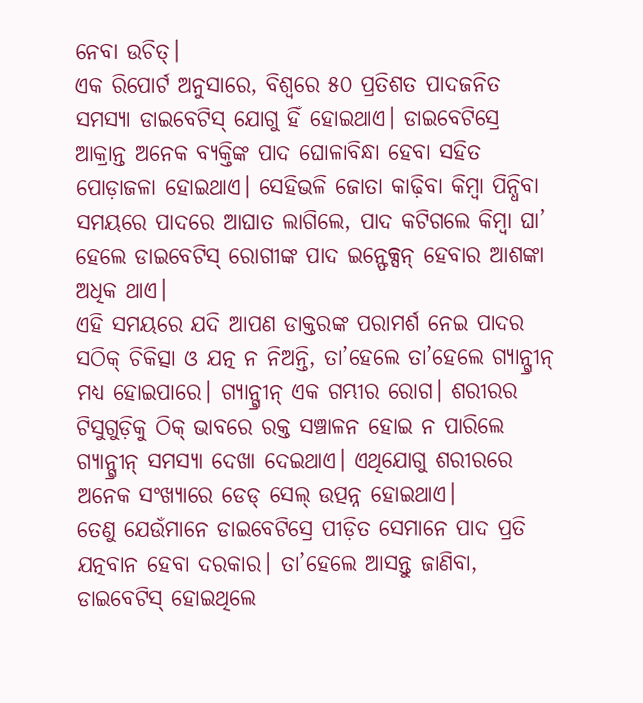ନେବା ଉଚିତ୍।
ଏକ ରିପୋର୍ଟ ଅନୁସାରେ, ବିଶ୍ୱରେ ୫୦ ପ୍ରତିଶତ ପାଦଜନିତ ସମସ୍ୟା ଡାଇବେଟିସ୍ ଯୋଗୁ ହିଁ ହୋଇଥାଏ। ଡାଇବେଟିସ୍ରେ ଆକ୍ରାନ୍ତ ଅନେକ ବ୍ୟକ୍ତିଙ୍କ ପାଦ ଘୋଳାବିନ୍ଧା ହେବା ସହିତ ପୋଡ଼ାଜଳା ହୋଇଥାଏ। ସେହିଭଳି ଜୋତା କାଢ଼ିବା କିମ୍ୱା ପିନ୍ଧିବା ସମୟରେ ପାଦରେ ଆଘାତ ଲାଗିଲେ, ପାଦ କଟିଗଲେ କିମ୍ୱା ଘା’ ହେଲେ ଡାଇବେଟିସ୍ ରୋଗୀଙ୍କ ପାଦ ଇନ୍ଫେକ୍ସନ୍ ହେବାର ଆଶଙ୍କା ଅଧିକ ଥାଏ।
ଏହି ସମୟରେ ଯଦି ଆପଣ ଡାକ୍ତରଙ୍କ ପରାମର୍ଶ ନେଇ ପାଦର ସଠିକ୍ ଚିକିତ୍ସା ଓ ଯତ୍ନ ନ ନିଅନ୍ତି, ତା’ହେଲେ ତା’ହେଲେ ଗ୍ୟାନ୍ଗ୍ରୀନ୍ ମଧ୍ୟ ହୋଇପାରେ। ଗ୍ୟାନ୍ଗ୍ରୀନ୍ ଏକ ଗମ୍ଭୀର ରୋଗ। ଶରୀରର ଟିସୁଗୁଡ଼ିକୁ ଠିକ୍ ଭାବରେ ରକ୍ତ ସଞ୍ଚାଳନ ହୋଇ ନ ପାରିଲେ ଗ୍ୟାନ୍ଗ୍ରୀନ୍ ସମସ୍ୟା ଦେଖା ଦେଇଥାଏ। ଏଥିଯୋଗୁ ଶରୀରରେ ଅନେକ ସଂଖ୍ୟାରେ ଡେଡ୍ ସେଲ୍ ଉତ୍ପନ୍ନ ହୋଇଥାଏ।
ତେଣୁ ଯେଉଁମାନେ ଡାଇବେଟିସ୍ରେ ପୀଡ଼ିତ ସେମାନେ ପାଦ ପ୍ରତି ଯତ୍ନବାନ ହେବା ଦରକାର। ତା’ହେଲେ ଆସନ୍ତୁ ଜାଣିବା, ଡାଇବେଟିସ୍ ହୋଇଥିଲେ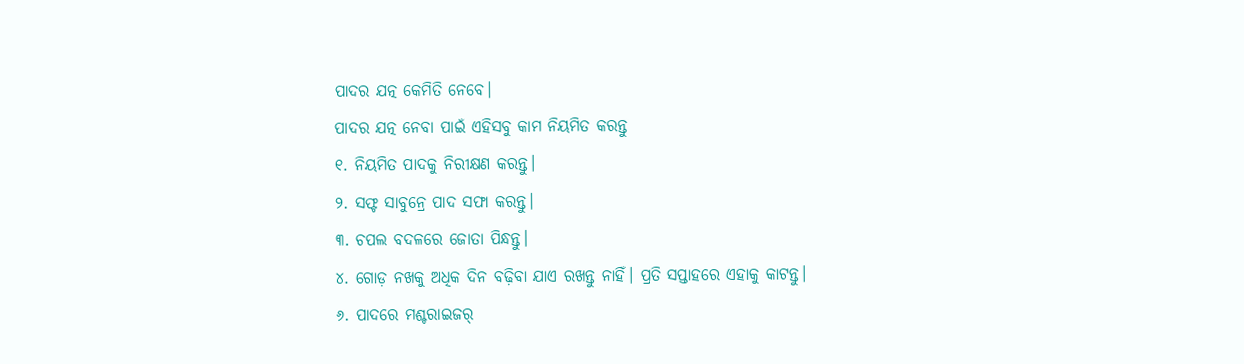ପାଦର ଯତ୍ନ କେମିତି ନେବେ।
ପାଦର ଯତ୍ନ ନେବା ପାଇଁ ଏହିସବୁ କାମ ନିୟମିତ କରନ୍ତୁ
୧. ନିୟମିତ ପାଦକୁ ନିରୀକ୍ଷଣ କରନ୍ତୁ।
୨. ସଫ୍ଟ ସାବୁନ୍ରେ ପାଦ ସଫା କରନ୍ତୁ।
୩. ଚପଲ ବଦଳରେ ଜୋତା ପିନ୍ଧନ୍ତୁ।
୪. ଗୋଡ଼ ନଖକୁ ଅଧିକ ଦିନ ବଢ଼ିବା ଯାଏ ରଖନ୍ତୁ ନାହିଁ। ପ୍ରତି ସପ୍ତାହରେ ଏହାକୁ କାଟନ୍ତୁ।
୬. ପାଦରେ ମଶ୍ଚରାଇଜର୍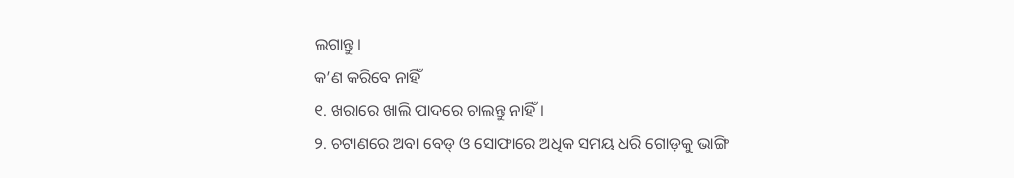ଲଗାନ୍ତୁ।
କ’ଣ କରିବେ ନାହିଁ
୧. ଖରାରେ ଖାଲି ପାଦରେ ଚାଲନ୍ତୁ ନାହିଁ।
୨. ଚଟାଣରେ ଅବା ବେଡ୍ ଓ ସୋଫାରେ ଅଧିକ ସମୟ ଧରି ଗୋଡ଼କୁ ଭାଙ୍ଗି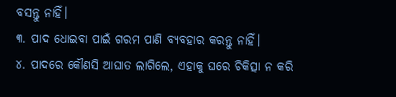ବସନ୍ତୁ ନାହିଁ।
୩. ପାଦ ଧୋଇବା ପାଇଁ ଗରମ ପାଣି ବ୍ୟବହାର କରନ୍ତୁ ନାହିଁ।
୪. ପାଦରେ କୌଣସି ଆଘାତ ଲାଗିଲେ, ଏହାକୁ ଘରେ ଚିକିତ୍ସା ନ କରି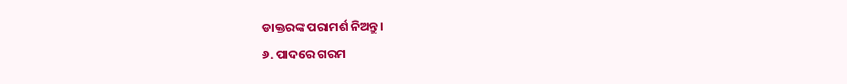ଡାକ୍ତରଙ୍କ ପରାମର୍ଶ ନିଅନ୍ତୁ।
୬. ପାଦରେ ଗରମ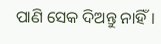ପାଣି ସେକ ଦିଅନ୍ତୁ ନାହିଁ।